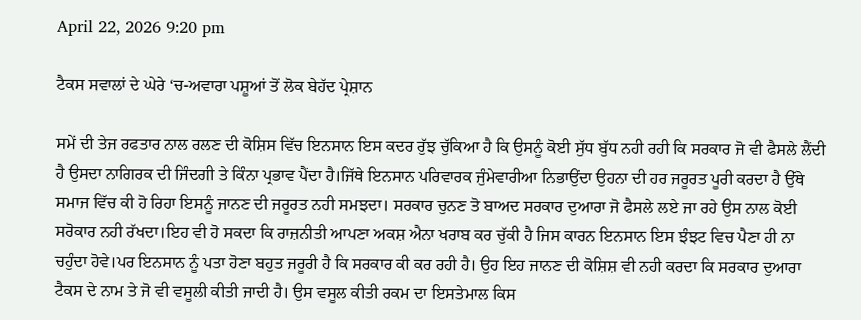April 22, 2026 9:20 pm

ਟੈਕਸ ਸਵਾਲਾਂ ਦੇ ਘੇਰੇ ‘ਚ-ਅਵਾਰਾ ਪਸ਼ੂਆਂ ਤੋਂ ਲੋਕ ਬੇਹੱਦ ਪ੍ਰੇਸ਼ਾਨ

ਸਮੇਂ ਦੀ ਤੇਜ ਰਫਤਾਰ ਨਾਲ ਰਲਣ ਦੀ ਕੋਸ਼ਿਸ ਵਿੱਚ ਇਨਸਾਨ ਇਸ ਕਦਰ ਰੁੱਝ ਚੁੱਕਿਆ ਹੈ ਕਿ ਉਸਨੂੰ ਕੋਈ ਸੁੱਧ ਬੁੱਧ ਨਹੀ ਰਹੀ ਕਿ ਸਰਕਾਰ ਜੋ ਵੀ ਫੈਸਲੇ ਲੈਂਦੀ ਹੈ ਉਸਦਾ ਨਾਗਿਰਕ ਦੀ ਜਿੰਦਗੀ ਤੇ ਕਿੰਨਾ ਪ੍ਰਭਾਵ ਪੈਂਦਾ ਹੈ।ਜਿੱਥੇ ਇਨਸਾਨ ਪਰਿਵਾਰਕ ਜੁੰਮੇਵਾਰੀਆ ਨਿਭਾਉਂਦਾ ਉਹਨਾ ਦੀ ਹਰ ਜਰੂਰਤ ਪੂਰੀ ਕਰਦਾ ਹੈ ਉੱਥੇ ਸਮਾਜ ਵਿੱਚ ਕੀ ਹੋ ਰਿਹਾ ਇਸਨੂੰ ਜਾਨਣ ਦੀ ਜਰੂਰਤ ਨਹੀ ਸਮਝਦਾ। ਸਰਕਾਰ ਚੁਨਣ ਤੋ ਬਾਅਦ ਸਰਕਾਰ ਦੁਆਰਾ ਜੋ ਫੈਸਲੇ ਲਏ ਜਾ ਰਹੇ ਉਸ ਨਾਲ ਕੋਈ ਸਰੋਕਾਰ ਨਹੀ ਰੱਖਦਾ।ਇਹ ਵੀ ਹੋ ਸਕਦਾ ਕਿ ਰਾਜ਼ਨੀਤੀ ਆਪਣਾ ਅਕਸ਼ ਐਨਾ ਖਰਾਬ ਕਰ ਚੁੱਕੀ ਹੈ ਜਿਸ ਕਾਰਨ ਇਨਸਾਨ ਇਸ ਝੰਝਟ ਵਿਚ ਪੈਣਾ ਹੀ ਨਾ ਚਹੁੰਦਾ ਹੋਵੇ।ਪਰ ਇਨਸਾਨ ਨੂੰ ਪਤਾ ਹੋਣਾ ਬਹੁਤ ਜਰੂਰੀ ਹੈ ਕਿ ਸਰਕਾਰ ਕੀ ਕਰ ਰਹੀ ਹੈ। ਉਹ ਇਹ ਜਾਨਣ ਦੀ ਕੋਸ਼ਿਸ਼ ਵੀ ਨਹੀ ਕਰਦਾ ਕਿ ਸਰਕਾਰ ਦੁਆਰਾ ਟੈਕਸ ਦੇ ਨਾਮ ਤੇ ਜੋ ਵੀ ਵਸੂਲੀ ਕੀਤੀ ਜਾਦੀ ਹੈ। ਉਸ ਵਸੂਲ ਕੀਤੀ ਰਕਮ ਦਾ ਇਸਤੇਮਾਲ ਕਿਸ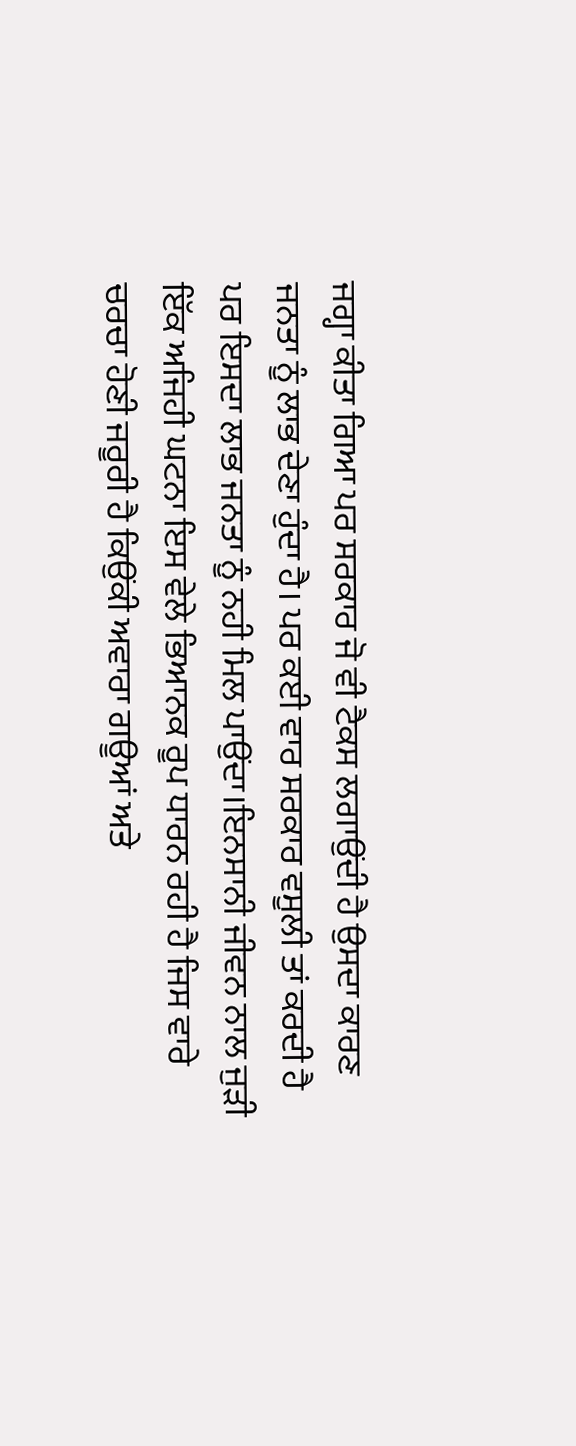ਜਗ੍ਹਾ ਕੀਤਾ ਗਿਆ ਪਰ ਸਰਕਾਰ ਜੋ ਵੀ ਟੈਕਸ ਲਗਾਉਂਦੀ ਹੈ ਉਸਦਾ ਕਾਰਣ ਜਨਤਾ ਨੂੰ ਲਾਭ ਦੇਣਾ ਹੁੰਦਾ ਹੈ। ਪਰ ਕਈ ਵਾਰ ਸਰਕਾਰ ਵਸੂਲੀ ਤਾਂ ਕਰਦੀ ਹੈ ਪਰ ਇਸਦਾ ਲਾਭ ਜਨਤਾ ਨੂੰ ਨਹੀ ਮਿਲ ਪਾਉਂਦਾ।ਇਨਸਾਨੀ ਜੀਵਨ ਨਾਲ ਜੁੜੀ ਇੱਕ ਅਜਿਹੀ ਘਟਨਾ ਇਸ ਵੇਲੇ ਭਿਆਨਕ ਰੂਪ ਧਾਰਨ ਰਹੀ ਹੈ ਜਿਸ ਵਾਰੇ ਚਰਚਾ ਹੋਣੀ ਜਰੂਰੀ ਹੈ ਕਿਉਂਕੀ ਅਵਾਰਾ ਗਊਆਂ ਅਤੇ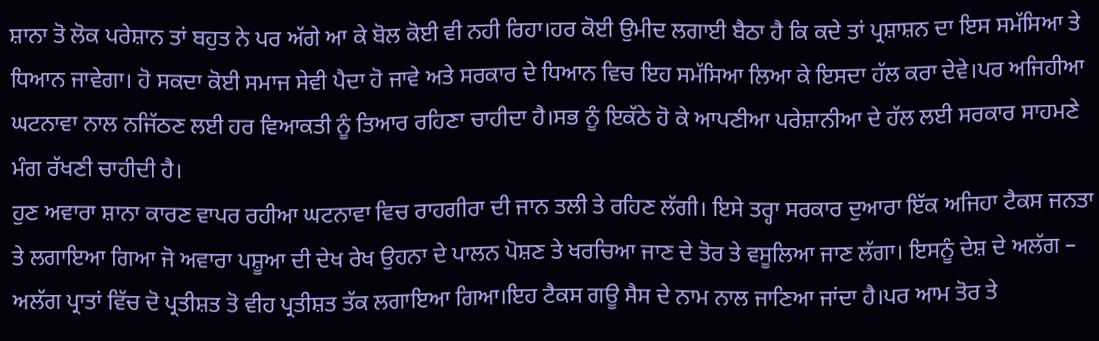ਸ਼ਾਨਾ ਤੋ ਲੋਕ ਪਰੇਸ਼ਾਨ ਤਾਂ ਬਹੁਤ ਨੇ ਪਰ ਅੱਗੇ ਆ ਕੇ ਬੋਲ ਕੋਈ ਵੀ ਨਹੀ ਰਿਹਾ।ਹਰ ਕੋਈ ਉਮੀਦ ਲਗਾਈ ਬੈਠਾ ਹੈ ਕਿ ਕਦੇ ਤਾਂ ਪ੍ਰਸ਼ਾਸ਼ਨ ਦਾ ਇਸ ਸਮੱਸਿਆ ਤੇ ਧਿਆਨ ਜਾਵੇਗਾ। ਹੋ ਸਕਦਾ ਕੋਈ ਸਮਾਜ ਸੇਵੀ ਪੈਦਾ ਹੋ ਜਾਵੇ ਅਤੇ ਸਰਕਾਰ ਦੇ ਧਿਆਨ ਵਿਚ ਇਹ ਸਮੱਸਿਆ ਲਿਆ ਕੇ ਇਸਦਾ ਹੱਲ ਕਰਾ ਦੇਵੇ।ਪਰ ਅਜਿਹੀਆ ਘਟਨਾਵਾ ਨਾਲ ਨਜਿੱਠਣ ਲਈ ਹਰ ਵਿਆਕਤੀ ਨੂੰ ਤਿਆਰ ਰਹਿਣਾ ਚਾਹੀਦਾ ਹੈ।ਸਭ ਨੂੰ ਇਕੱਠੇ ਹੋ ਕੇ ਆਪਣੀਆ ਪਰੇਸ਼ਾਨੀਆ ਦੇ ਹੱਲ ਲਈ ਸਰਕਾਰ ਸਾਹਮਣੇ ਮੰਗ ਰੱਖਣੀ ਚਾਹੀਦੀ ਹੈ।
ਹੁਣ ਅਵਾਰਾ ਸ਼ਾਨਾ ਕਾਰਣ ਵਾਪਰ ਰਹੀਆ ਘਟਨਾਵਾ ਵਿਚ ਰਾਹਗੀਰਾ ਦੀ ਜਾਨ ਤਲੀ ਤੇ ਰਹਿਣ ਲੱਗੀ। ਇਸੇ ਤਰ੍ਹਾ ਸਰਕਾਰ ਦੁਆਰਾ ਇੱਕ ਅਜਿਹਾ ਟੈਕਸ ਜਨਤਾ ਤੇ ਲਗਾਇਆ ਗਿਆ ਜੋ ਅਵਾਰਾ ਪਸ਼ੂਆ ਦੀ ਦੇਖ ਰੇਖ ਉਹਨਾ ਦੇ ਪਾਲਨ ਪੋਸ਼ਣ ਤੇ ਖਰਚਿਆ ਜਾਣ ਦੇ ਤੋਰ ਤੇ ਵਸੂਲਿਆ ਜਾਣ ਲੱਗਾ। ਇਸਨੂੰ ਦੇਸ਼ ਦੇ ਅਲੱਗ – ਅਲੱਗ ਪ੍ਰਾਤਾਂ ਵਿੱਚ ਦੋ ਪ੍ਰਤੀਸ਼ਤ ਤੋ ਵੀਹ ਪ੍ਰਤੀਸ਼ਤ ਤੱਕ ਲਗਾਇਆ ਗਿਆ।ਇਹ ਟੈਕਸ ਗਊ ਸੈਸ ਦੇ ਨਾਮ ਨਾਲ ਜਾਣਿਆ ਜਾਂਦਾ ਹੈ।ਪਰ ਆਮ ਤੋਰ ਤੇ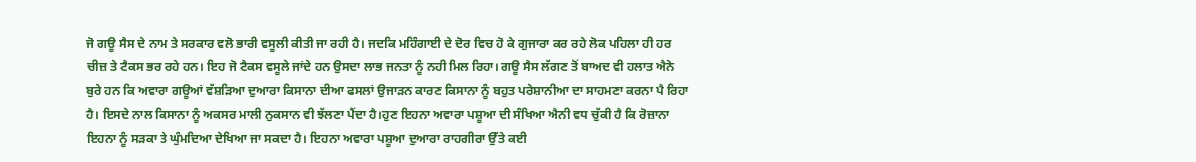ਜੋ ਗਊ ਸੈਸ ਦੇ ਨਾਮ ਤੇ ਸਰਕਾਰ ਵਲੋ ਭਾਰੀ ਵਸੂਲੀ ਕੀਤੀ ਜਾ ਰਹੀ ਹੈ। ਜਦਕਿ ਮਹਿੰਗਾਈ ਦੇ ਦੋਰ ਵਿਚ ਹੋ ਕੇ ਗੁਜਾਰਾ ਕਰ ਰਹੇ ਲੋਕ ਪਹਿਲਾ ਹੀ ਹਰ ਚੀਜ਼ ਤੇ ਟੈਕਸ ਭਰ ਰਹੇ ਹਨ। ਇਹ ਜੋ ਟੈਕਸ ਵਸੂਲੇ ਜਾਂਦੇ ਹਨ ਉਸਦਾ ਲਾਭ ਜਨਤਾ ਨੂੰ ਨਹੀ ਮਿਲ ਰਿਹਾ। ਗਊ ਸੈਸ ਲੱਗਣ ਤੋਂ ਬਾਅਦ ਵੀ ਹਲਾਤ ਐਨੇ ਬੁਰੇ ਹਨ ਕਿ ਅਵਾਰਾ ਗਊਆਂ ਵੱਸ਼ੜਿਆ ਦੁਆਰਾ ਕਿਸਾਨਾ ਦੀਆ ਫਸਲਾਂ ਉਜਾੜਨ ਕਾਰਣ ਕਿਸਾਨਾ ਨੂੰ ਬਹੁਤ ਪਰੇਸ਼ਾਨੀਆ ਦਾ ਸਾਹਮਣਾ ਕਰਨਾ ਪੈ ਰਿਹਾ ਹੈ। ਇਸਦੇ ਨਾਲ ਕਿਸਾਨਾ ਨੂੰ ਅਕਸਰ ਮਾਲੀ ਨੁਕਸਾਨ ਵੀ ਝੱਲਣਾ ਪੈਂਦਾ ਹੈ।ਹੁਣ ਇਹਨਾ ਅਵਾਰਾ ਪਸ਼ੂਆ ਦੀ ਸੰਖਿਆ ਐਨੀ ਵਧ ਚੁੱਕੀ ਹੈ ਕਿ ਰੋਜ਼ਾਨਾ ਇਹਨਾ ਨੂੰ ਸੜਕਾ ਤੇ ਘੁੰਮਦਿਆ ਦੇਖਿਆ ਜਾ ਸਕਦਾ ਹੈ। ਇਹਨਾ ਅਵਾਰਾ ਪਸ਼ੂਆ ਦੁਆਰਾ ਰਾਹਗੀਰਾ ਉੱਤੇ ਕਈ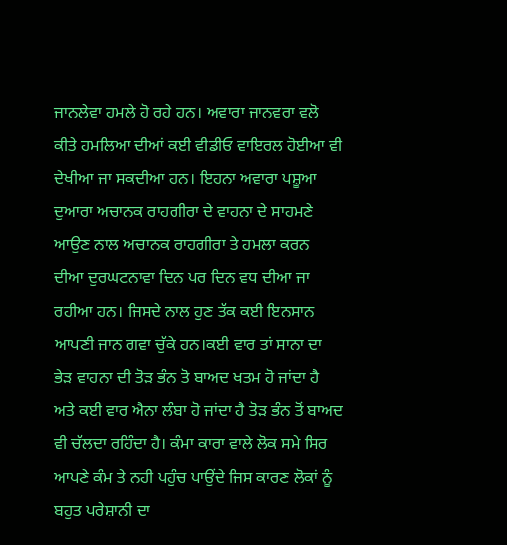ਜਾਨਲੇਵਾ ਹਮਲੇ ਹੋ ਰਹੇ ਹਨ। ਅਵਾਰਾ ਜਾਨਵਰਾ ਵਲੋ ਕੀਤੇ ਹਮਲਿਆ ਦੀਆਂ ਕਈ ਵੀਡੀਓ ਵਾਇਰਲ ਹੋਈਆ ਵੀ ਦੇਖੀਆ ਜਾ ਸਕਦੀਆ ਹਨ। ਇਹਨਾ ਅਵਾਰਾ ਪਸ਼ੂਆ ਦੁਆਰਾ ਅਚਾਨਕ ਰਾਹਗੀਰਾ ਦੇ ਵਾਹਨਾ ਦੇ ਸਾਹਮਣੇ ਆਉਣ ਨਾਲ ਅਚਾਨਕ ਰਾਹਗੀਰਾ ਤੇ ਹਮਲਾ ਕਰਨ ਦੀਆ ਦੁਰਘਟਨਾਵਾ ਦਿਨ ਪਰ ਦਿਨ ਵਧ ਦੀਆ ਜਾ ਰਹੀਆ ਹਨ। ਜਿਸਦੇ ਨਾਲ ਹੁਣ ਤੱਕ ਕਈ ਇਨਸਾਨ ਆਪਣੀ ਜਾਨ ਗਵਾ ਚੁੱਕੇ ਹਨ।ਕਈ ਵਾਰ ਤਾਂ ਸਾਨਾ ਦਾ ਭੇੜ ਵਾਹਨਾ ਦੀ ਤੋੜ ਭੰਨ ਤੋ ਬਾਅਦ ਖਤਮ ਹੋ ਜਾਂਦਾ ਹੈ ਅਤੇ ਕਈ ਵਾਰ ਐਨਾ ਲੰਬਾ ਹੋ ਜਾਂਦਾ ਹੈ ਤੋੜ ਭੰਨ ਤੋਂ ਬਾਅਦ ਵੀ ਚੱਲਦਾ ਰਹਿੰਦਾ ਹੈ। ਕੰਮਾ ਕਾਰਾ ਵਾਲੇ ਲੋਕ ਸਮੇ ਸਿਰ ਆਪਣੇ ਕੰਮ ਤੇ ਨਹੀ ਪਹੁੰਚ ਪਾਉਂਦੇ ਜਿਸ ਕਾਰਣ ਲੋਕਾਂ ਨੂੰ ਬਹੁਤ ਪਰੇਸ਼ਾਨੀ ਦਾ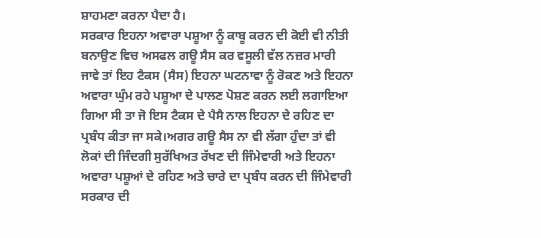ਸ਼ਾਹਮਣਾ ਕਰਨਾ ਪੈਦਾ ਹੈ।
ਸਰਕਾਰ ਇਹਨਾ ਅਵਾਰਾ ਪਸ਼ੂਆ ਨੂੰ ਕਾਬੂ ਕਰਨ ਦੀ ਕੋਈ ਵੀ ਨੀਤੀ ਬਨਾਉਣ ਵਿਚ ਅਸਫਲ ਗਊ ਸੈਸ ਕਰ ਵਸੂਲੀ ਵੱਲ ਨਜ਼ਰ ਮਾਰੀ ਜਾਵੇ ਤਾਂ ਇਹ ਟੈਕਸ (ਸੈਸ) ਇਹਨਾ ਘਟਨਾਵਾ ਨੂੰ ਰੋਕਣ ਅਤੇ ਇਹਨਾ ਅਵਾਰਾ ਘੁੰਮ ਰਹੇ ਪਸ਼ੂਆ ਦੇ ਪਾਲਣ ਪੋਸ਼ਣ ਕਰਨ ਲਈ ਲਗਾਇਆ ਗਿਆ ਸੀ ਤਾ ਜੋ ਇਸ ਟੈਕਸ ਦੇ ਪੈਸੈ ਨਾਲ ਇਹਨਾ ਦੇ ਰਹਿਣ ਦਾ ਪ੍ਰਬੰਧ ਕੀਤਾ ਜਾ ਸਕੇ।ਅਗਰ ਗਊ ਸੈਸ ਨਾ ਵੀ ਲੱਗਾ ਹੁੰਦਾ ਤਾਂ ਵੀ ਲੋਕਾਂ ਦੀ ਜਿੰਦਗੀ ਸੁਰੱਖਿਅਤ ਰੱਖਣ ਦੀ ਜਿੰਮੇਵਾਰੀ ਅਤੇ ਇਹਨਾ ਅਵਾਰਾ ਪਸ਼ੂਆਂ ਦੇ ਰਹਿਣ ਅਤੇ ਚਾਰੇ ਦਾ ਪ੍ਰਬੰਧ ਕਰਨ ਦੀ ਜਿੰਮੇਵਾਰੀ ਸਰਕਾਰ ਦੀ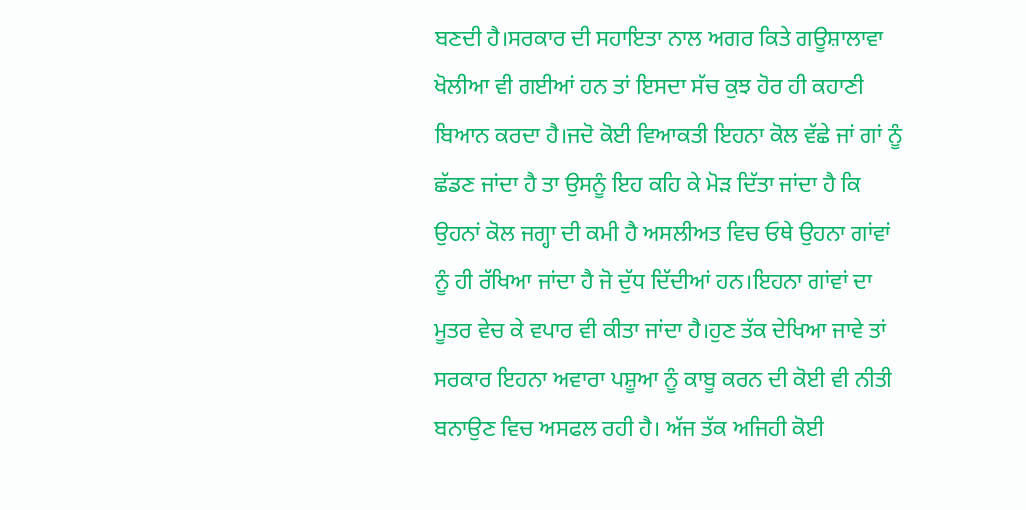ਬਣਦੀ ਹੈ।ਸਰਕਾਰ ਦੀ ਸਹਾਇਤਾ ਨਾਲ ਅਗਰ ਕਿਤੇ ਗਊਸ਼ਾਲਾਵਾ ਖੋਲੀਆ ਵੀ ਗਈਆਂ ਹਨ ਤਾਂ ਇਸਦਾ ਸੱਚ ਕੁਝ ਹੋਰ ਹੀ ਕਹਾਣੀ ਬਿਆਨ ਕਰਦਾ ਹੈ।ਜਦੋ ਕੋਈ ਵਿਆਕਤੀ ਇਹਨਾ ਕੋਲ ਵੱਛੇ ਜਾਂ ਗਾਂ ਨੂੰ ਛੱਡਣ ਜਾਂਦਾ ਹੈ ਤਾ ਉਸਨੂੰ ਇਹ ਕਹਿ ਕੇ ਮੋੜ ਦਿੱਤਾ ਜਾਂਦਾ ਹੈ ਕਿ ਉਹਨਾਂ ਕੋਲ ਜਗ੍ਹਾ ਦੀ ਕਮੀ ਹੈ ਅਸਲੀਅਤ ਵਿਚ ਓਥੇ ਉਹਨਾ ਗਾਂਵਾਂ ਨੂੰ ਹੀ ਰੱਖਿਆ ਜਾਂਦਾ ਹੈ ਜੋ ਦੁੱਧ ਦਿੱਦੀਆਂ ਹਨ।ਇਹਨਾ ਗਾਂਵਾਂ ਦਾ ਮੂਤਰ ਵੇਚ ਕੇ ਵਪਾਰ ਵੀ ਕੀਤਾ ਜਾਂਦਾ ਹੈ।ਹੁਣ ਤੱਕ ਦੇਖਿਆ ਜਾਵੇ ਤਾਂ ਸਰਕਾਰ ਇਹਨਾ ਅਵਾਰਾ ਪਸ਼ੂਆ ਨੂੰ ਕਾਬੂ ਕਰਨ ਦੀ ਕੋਈ ਵੀ ਨੀਤੀ ਬਨਾਉਣ ਵਿਚ ਅਸਫਲ ਰਹੀ ਹੈ। ਅੱਜ ਤੱਕ ਅਜਿਹੀ ਕੋਈ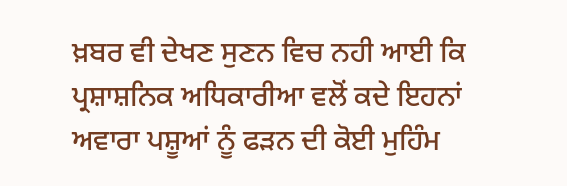ਖ਼ਬਰ ਵੀ ਦੇਖਣ ਸੁਣਨ ਵਿਚ ਨਹੀ ਆਈ ਕਿ ਪ੍ਰਸ਼ਾਸ਼ਨਿਕ ਅਧਿਕਾਰੀਆ ਵਲੋਂ ਕਦੇ ਇਹਨਾਂ ਅਵਾਰਾ ਪਸ਼ੂਆਂ ਨੂੰ ਫੜਨ ਦੀ ਕੋਈ ਮੁਹਿੰਮ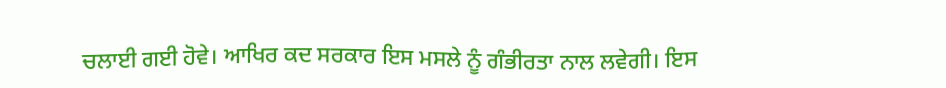ਚਲਾਈ ਗਈ ਹੋਵੇ। ਆਖਿਰ ਕਦ ਸਰਕਾਰ ਇਸ ਮਸਲੇ ਨੂੰ ਗੰਭੀਰਤਾ ਨਾਲ ਲਵੇਗੀ। ਇਸ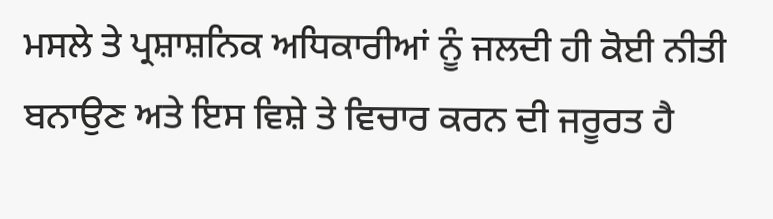ਮਸਲੇ ਤੇ ਪ੍ਰਸ਼ਾਸ਼ਨਿਕ ਅਧਿਕਾਰੀਆਂ ਨੂੰ ਜਲਦੀ ਹੀ ਕੋਈ ਨੀਤੀ ਬਨਾਉਣ ਅਤੇ ਇਸ ਵਿਸ਼ੇ ਤੇ ਵਿਚਾਰ ਕਰਨ ਦੀ ਜਰੂਰਤ ਹੈ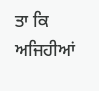ਤਾ ਕਿ ਅਜਿਹੀਆਂ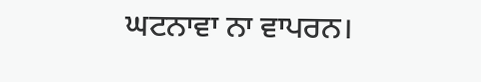ਘਟਨਾਵਾ ਨਾ ਵਾਪਰਨ।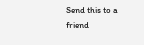Send this to a friend